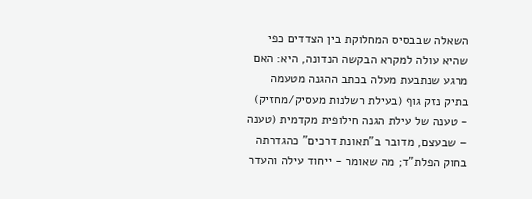השאלה שבבסיס המחלוקת בין הצדדים כפי שהיא עולה למקרא הבקשה הנדונה, היא: האם מרגע שנתבעת מעלה בכתב ההגנה מטעמה בתיק נזק גוף (בעילת רשלנות מעסיק/מחזיק) - טענה של עילת הגנה חילופית מקדמית (טענה – שבעצם, מדובר ב"תאונת דרכים" כהגדרתה בחוק הפלת"ד; מה שאומר - ייחוד עילה והעדר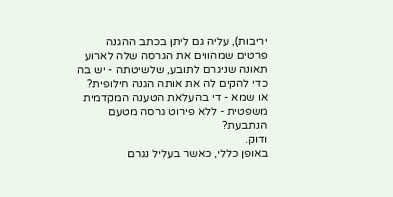יריבות), עליה גם ליתן בכתב ההגנה פרטים שמהווים את הגרסה שלה לארוע תאונה שניגרם לתובע, שלשיטתה - יש בה כדי להקים לה את אותה הגנה חילופית? או שמא - די בהעלאת הטענה המקדמית משפטית - ללא פירוט גרסה מטעם הנתבעת?
ודוק.
באופן כללי, כאשר בעליל נגרם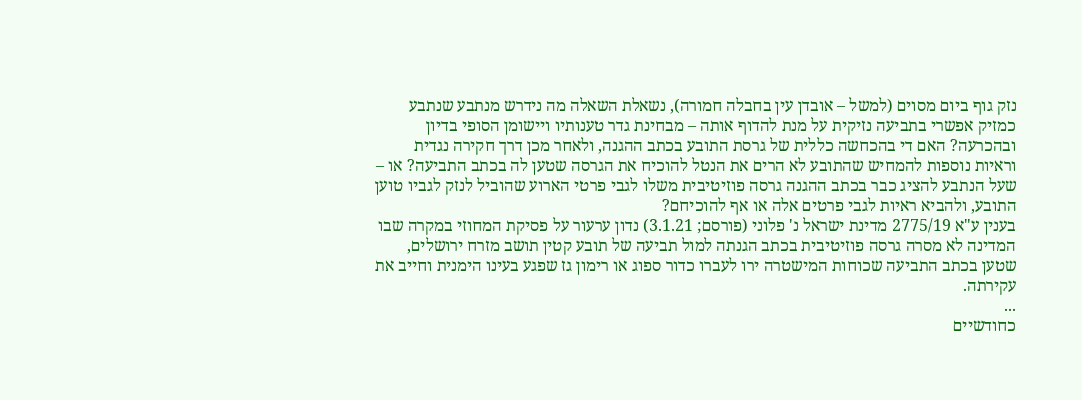נזק גוף ביום מסוים (למשל – אובדן עין בחבלה חמורה), נשאלת השאלה מה נידרש מנתבע שנתבע כמזיק אפשרי בתביעה נזיקית על מנת להדוף אותה – מבחינת גדר טענותיו ויישומן הסופי בדיון ובהכרעה? האם די בהכחשה כללית של גרסת התובע בכתב ההגנה, ולאחר מכן דרך חקירה נגדית וראיות נוספות להמחיש שהתובע לא הרים את הנטל להוכיח את הגרסה שטען לה בכתב התביעה? או – שעל הנתבע להציג כבר בכתב ההגנה גרסה פוזיטיבית משלו לגבי פרטי הארוע שהוביל לנזק לגביו טוען התובע, ולהביא ראיות לגבי פרטים אלה או אף להוכיחם?
בענין ע"א 2775/19 מדינת ישראל נ' פלוני (פורסם; 3.1.21) נדון ערעור על פסיקת המחוזי במקרה שבו המדינה לא מסרה גרסה פוזיטיבית בכתב הגנתה למול תביעה של תובע קטין תושב מזרח ירושלים, שטען בכתב התביעה שכוחות המישטרה ירו לעברו כדור ספוג או רימון גז שפגע בעינו הימנית וחייב את עקירתה.
...
כחודשיים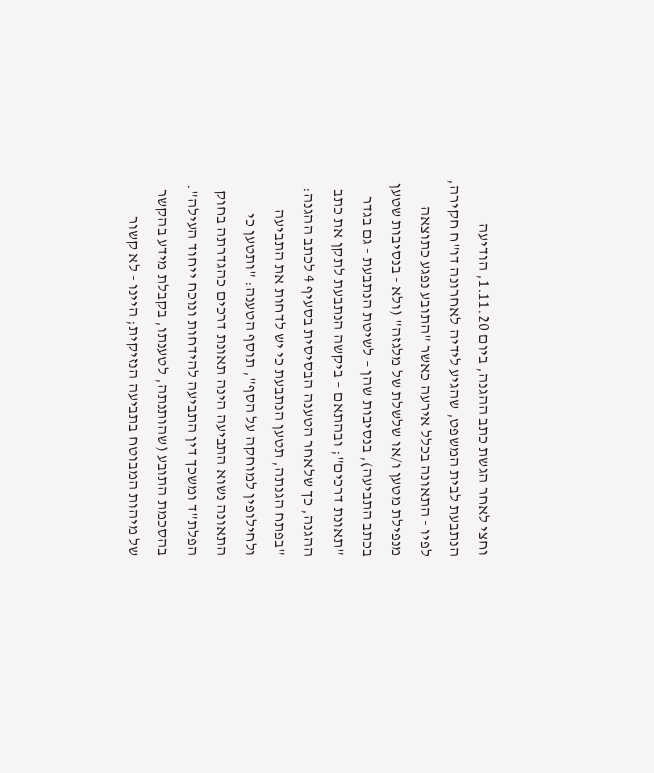וחצי לאחר הגשת כתב ההגנה, ביום 1.11.20, הודיעה הנתבעת לבית המשפט, שהגיע לידיה לאחרונה דו"ח חקירה, לפיו - התאונה בכלל אירעה כאשר "התובע נפגע כתוצאה מנפילת מטען ו/או שלשלת של מלגזה" (ולא - בנסיבות שטען בכתב התביעה), בנסיבות שהן – לשיטת הנתבעת - גם בגדר "תאונת דרכים"; ובהתאם – ביקשה הנתבעת לתקן את כתב ההגנה, כך שלאחר הטענה הבסיסית בסעיף 4 לכתב ההגנה: "בפתח הגנתה, תטען הנתבעת כי יש לדחות את התביעה ולחילופין למוחקה על הסף", תוסף הטענה: "ותטען כי התאונה נשוא התביעה הינה תאונת דרכים כהגדרתה בחוק הפלת"ד ומשכך דין התביעה להידחות ונוכח ייחוד העילה".
בהסכמת התובע (שהותנתה, לטענתו, בקבלת מידע בהקשר של מיהות המבוטח בתביעה הנזיקית; היינו - לא קשור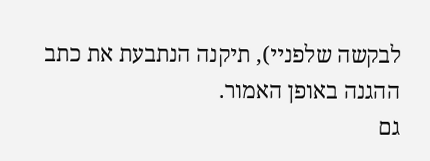לבקשה שלפניי), תיקנה הנתבעת את כתב ההגנה באופן האמור.
גם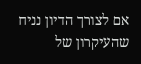אם לצורך הדיון נניח שהעיקרון של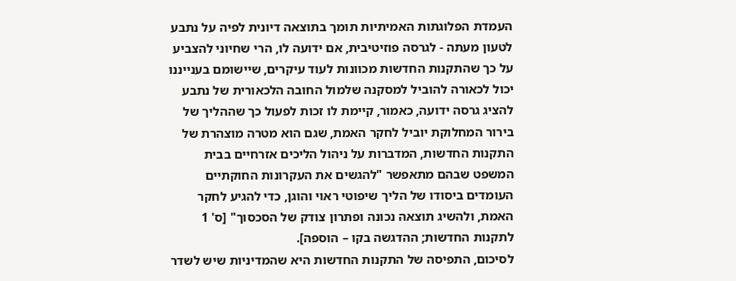העמדת הפלוגתות האמיתיות תומך בתוצאה דיונית לפיה על נתבע לטעון מעתה - לגרסה פוזיטיבית, אם ידועה לו, הרי שחיוני להצביע על כך שהתקנות החדשות מכוונות לעוד עיקרים, שיישומם בענייננו יכול לכאורה להוביל למסקנה שלמול החובה הלכאורית של נתבע להציג גרסה ידועה, כאמור, קיימת לו זכות לפעול כך שההליך של בירור המחלוקת יוביל לחקר האמת, שגם הוא מטרה מוצהרת של התקנות החדשות, המדברות על ניהול הליכים אזרחיים בבית המשפט שבהם מתאפשר "להגשים את העקרונות החוקתיים העומדים ביסודו של הליך שיפוטי ראוי והוגן, כדי להגיע לחקר האמת, ולהשיג תוצאה נכונה ופתרון צודק של הסכסוך" [ס' 1 לתקנות החדשות; ההדגשה בקו – הוספה].
לסיכום, התפיסה של התקנות החדשות היא שהמדיניות שיש לשדר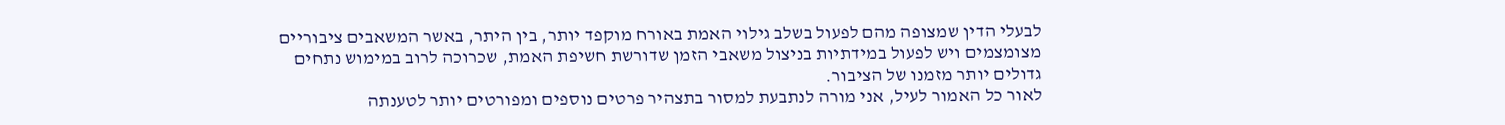לבעלי הדין שמצופה מהם לפעול בשלב גילוי האמת באורח מוקפד יותר, בין היתר, באשר המשאבים ציבוריים מצומצמים ויש לפעול במידתיות בניצול משאבי הזמן שדורשת חשיפת האמת, שכרוכה לרוב במימוש נתחים גדולים יותר מזמנו של הציבור.
לאור כל האמור לעיל, אני מורה לנתבעת למסור בתצהיר פרטים נוספים ומפורטים יותר לטענתה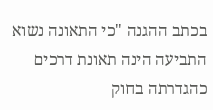בכתב ההגנה "כי התאונה נשוא התביעה הינה תאונת דרכים כהגדרתה בחוק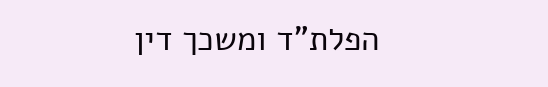הפלת"ד ומשכך דין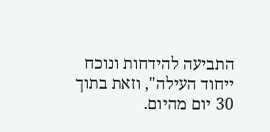התביעה להידחות ונוכח ייחוד העילה", וזאת בתוך 30 יום מהיום.